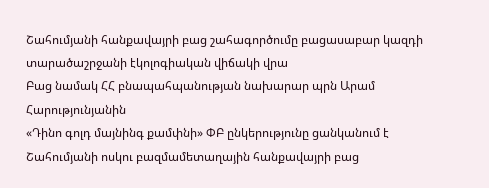Շահումյանի հանքավայրի բաց շահագործումը բացասաբար կազդի տարածաշրջանի էկոլոգիական վիճակի վրա
Բաց նամակ ՀՀ բնապահպանության նախարար պրն Արամ Հարությունյանին
«Դինո գոլդ մայնինգ քամփնի» ՓԲ ընկերությունը ցանկանում է Շահումյանի ոսկու բազմամետաղային հանքավայրի բաց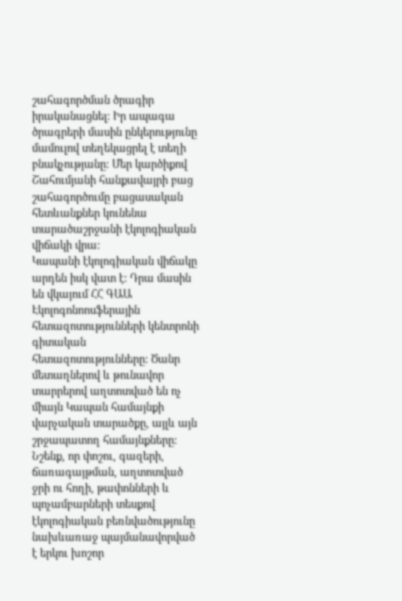շահագործման ծրագիր իրականացնել: Իր ապագա ծրագրերի մասին ընկերությունը մամուլով տեղեկացրել է տեղի բնակչությանը: Մեր կարծիքով Շահումյանի հանքավայրի բաց շահագործումը բացասական հետևանքներ կունենա տարածաշրջանի էկոլոգիական վիճակի վրա:
Կապանի էկոլոգիական վիճակը արդեն իսկ վատ է: Դրա մասին են վկայում ՀՀ ԳԱԱ Էկոլոգոնոոսֆերային հետազոտությունների կենտրոնի գիտական հետազոտությունները: Ծանր մետաղներով և թունավոր տարրերով աղտոտված են ոչ միայն Կապան համայնքի վարչական տարածքը, այլև այն շրջապատող համայնքները:
Նշենք, որ փոշու, գազերի, ճառագայթման, աղտոտված ջրի ու հողի, թափոնների և պոչամբարների տեսքով էկոլոգիական բեռնվածությունը նախևառաջ պայմանավորված է երկու խոշոր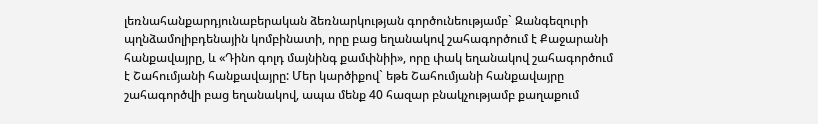լեռնահանքարդյունաբերական ձեռնարկության գործունեությամբ` Զանգեզուրի պղնձամոլիբդենային կոմբինատի, որը բաց եղանակով շահագործում է Քաջարանի հանքավայրը, և «Դինո գոլդ մայնինգ քամփնիի», որը փակ եղանակով շահագործում է Շահումյանի հանքավայրը: Մեր կարծիքով` եթե Շահումյանի հանքավայրը շահագործվի բաց եղանակով, ապա մենք 40 հազար բնակչությամբ քաղաքում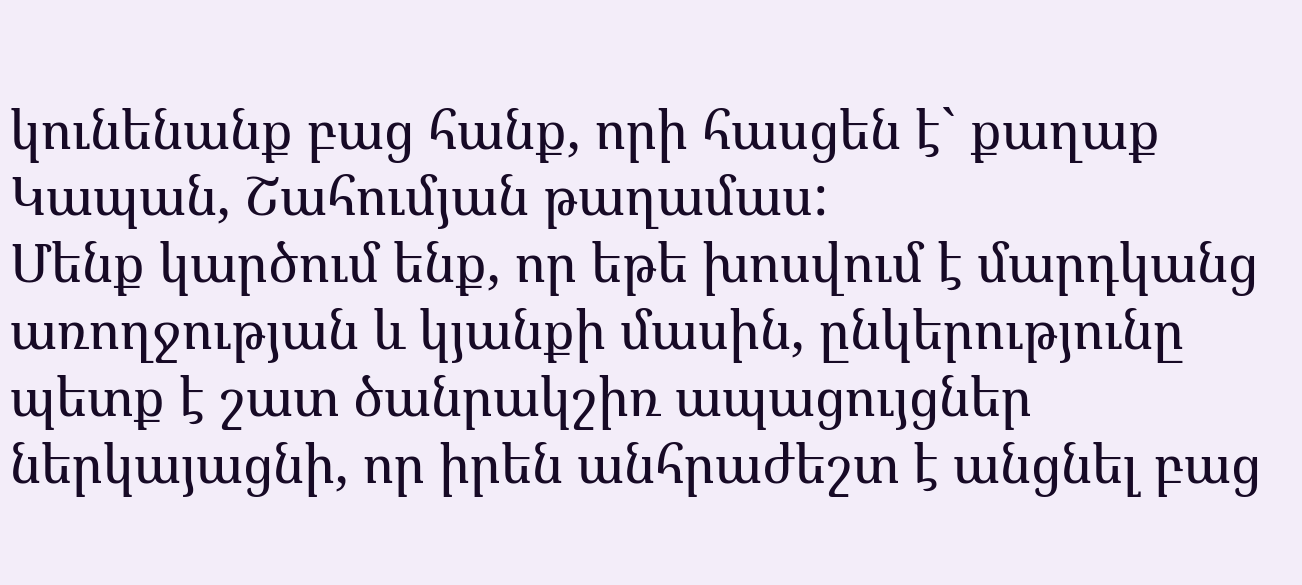կունենանք բաց հանք, որի հասցեն է` քաղաք Կապան, Շահումյան թաղամաս:
Մենք կարծում ենք, որ եթե խոսվում է մարդկանց առողջության և կյանքի մասին, ընկերությունը պետք է շատ ծանրակշիռ ապացույցներ ներկայացնի, որ իրեն անհրաժեշտ է անցնել բաց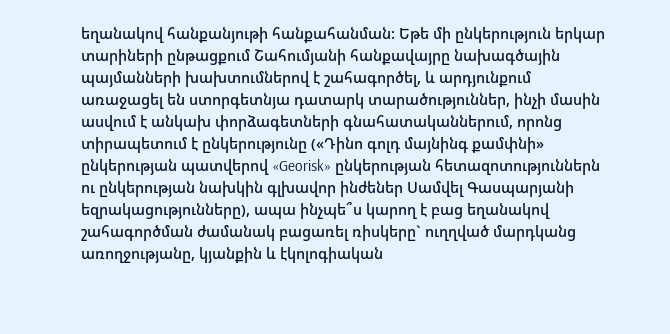եղանակով հանքանյութի հանքահանման: Եթե մի ընկերություն երկար տարիների ընթացքում Շահումյանի հանքավայրը նախագծային պայմանների խախտումներով է շահագործել, և արդյունքում առաջացել են ստորգետնյա դատարկ տարածություններ, ինչի մասին ասվում է անկախ փորձագետների գնահատականներում, որոնց տիրապետում է ընկերությունը («Դինո գոլդ մայնինգ քամփնի» ընկերության պատվերով «Georisk» ընկերության հետազոտություններն ու ընկերության նախկին գլխավոր ինժեներ Սամվել Գասպարյանի եզրակացությունները), ապա ինչպե՞ս կարող է բաց եղանակով շահագործման ժամանակ բացառել ռիսկերը` ուղղված մարդկանց առողջությանը, կյանքին և էկոլոգիական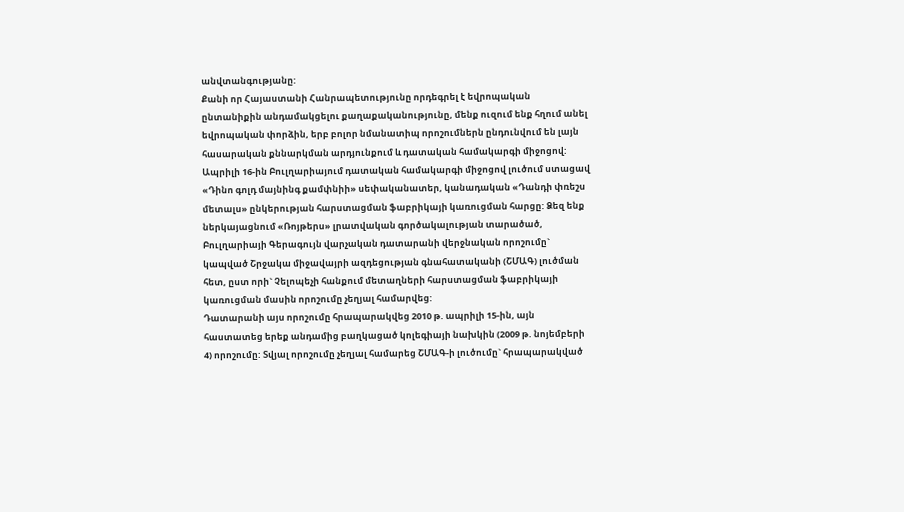անվտանգությանը:
Քանի որ Հայաստանի Հանրապետությունը որդեգրել է եվրոպական ընտանիքին անդամակցելու քաղաքականությունը, մենք ուզում ենք հղում անել եվրոպական փորձին, երբ բոլոր նմանատիպ որոշումներն ընդունվում են լայն հասարական քննարկման արդյունքում և դատական համակարգի միջոցով:
Ապրիլի 16-ին Բուլղարիայում դատական համակարգի միջոցով լուծում ստացավ «Դինո գոլդ մայնինգ քամփնիի» սեփականատեր, կանադական «Դանդի փռեշս մետալս» ընկերության հարստացման ֆաբրիկայի կառուցման հարցը: Ձեզ ենք ներկայացնում «Ռոյթերս» լրատվական գործակալության տարածած, Բուլղարիայի Գերագույն վարչական դատարանի վերջնական որոշումը` կապված Շրջակա միջավայրի ազդեցության գնահատականի (ՇՄԱԳ) լուծման հետ, ըստ որի` Չելոպեչի հանքում մետաղների հարստացման ֆաբրիկայի կառուցման մասին որոշումը չեղյալ համարվեց:
Դատարանի այս որոշումը հրապարակվեց 2010 թ. ապրիլի 15-ին, այն հաստատեց երեք անդամից բաղկացած կոլեգիայի նախկին (2009 թ. նոյեմբերի 4) որոշումը: Տվյալ որոշումը չեղյալ համարեց ՇՄԱԳ-ի լուծումը` հրապարակված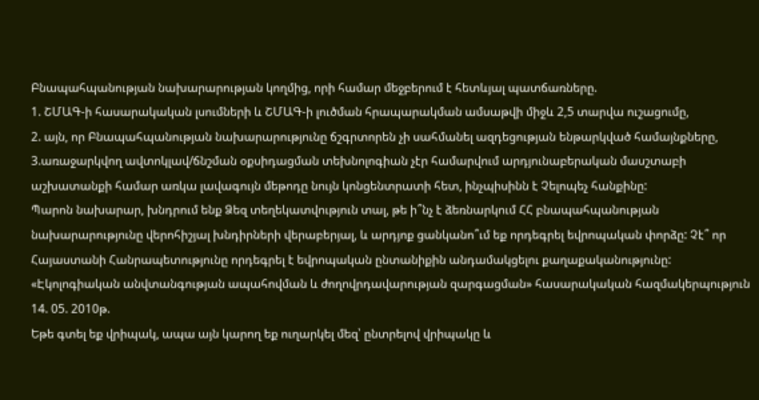Բնապահպանության նախարարության կողմից, որի համար մեջբերում է հետևյալ պատճառները.
1. ՇՄԱԳ-ի հասարակական լսումների և ՇՄԱԳ-ի լուծման հրապարակման ամսաթվի միջև 2,5 տարվա ուշացումը,
2. այն, որ Բնապահպանության նախարարությունը ճշգրտորեն չի սահմանել ազդեցության ենթարկված համայնքները,
3.առաջարկվող ավտոկլավ/ճնշման օքսիդացման տեխնոլոգիան չէր համարվում արդյունաբերական մասշտաբի աշխատանքի համար առկա լավագույն մեթոդը նույն կոնցենտրատի հետ, ինչպիսինն է Չելոպեչ հանքինը:
Պարոն նախարար, խնդրում ենք Ձեզ տեղեկատվություն տալ, թե ի՞նչ է ձեռնարկում ՀՀ բնապահպանության նախարարությունը վերոհիշյալ խնդիրների վերաբերյալ, և արդյոք ցանկանո՞ւմ եք որդեգրել եվրոպական փորձը: Չէ՞ որ Հայաստանի Հանրապետությունը որդեգրել է եվրոպական ընտանիքին անդամակցելու քաղաքականությունը:
«Էկոլոգիական անվտանգության ապահովման և ժողովրդավարության զարգացման» հասարակական հազմակերպություն
14. 05. 2010թ.
Եթե գտել եք վրիպակ, ապա այն կարող եք ուղարկել մեզ՝ ընտրելով վրիպակը և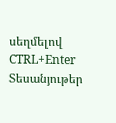սեղմելով CTRL+Enter
Տեսանյութեր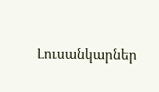Լուսանկարներ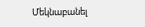Մեկնաբանել